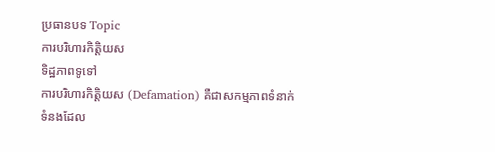ប្រធានបទ Topic
ការបរិហារកិត្តិយស
ទិដ្ឋភាពទូទៅ
ការបរិហារកិត្តិយស (Defamation) គឺជាសកម្មភាពទំនាក់ទំនងដែល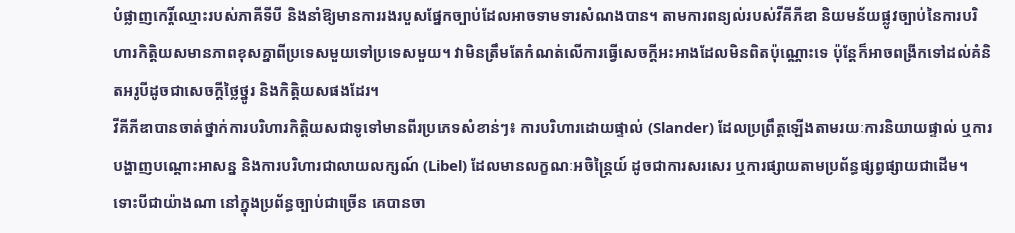បំផ្លាញកេរ្តិ៍ឈ្មោះរបស់ភាគីទីបី និងនាំឱ្យមានការរងរបួសផ្នែកច្បាប់ដែលអាចទាមទារសំណងបាន។ តាមការពន្យល់របស់វីគីភីឌា និយមន័យផ្លូវច្បាប់នៃការបរិហារកិត្តិយសមានភាពខុសគ្នាពីប្រទេសមួយទៅប្រទេសមួយ។ វាមិនត្រឹមតែកំណត់លើការធ្វើសេចក្តីអះអាងដែលមិនពិតប៉ុណ្ណោះទេ ប៉ុន្តែក៏អាចពង្រីកទៅដល់គំនិតអរូបីដូចជាសេចក្តីថ្លៃថ្នូរ និងកិត្តិយសផងដែរ។
វីគីភីឌាបានចាត់ថ្នាក់ការបរិហារកិត្តិយសជាទូទៅមានពីរប្រភេទសំខាន់ៗ៖ ការបរិហារដោយផ្ទាល់ (Slander) ដែលប្រព្រឹត្តឡើងតាមរយៈការនិយាយផ្ទាល់ ឬការបង្ហាញបណ្ដោះអាសន្ន និងការបរិហារជាលាយលក្សណ៍ (Libel) ដែលមានលក្ខណៈអចិន្ត្រៃយ៍ ដូចជាការសរសេរ ឬការផ្សាយតាមប្រព័ន្ធផ្សព្វផ្សាយជាដើម។ ទោះបីជាយ៉ាងណា នៅក្នុងប្រព័ន្ធច្បាប់ជាច្រើន គេបានចា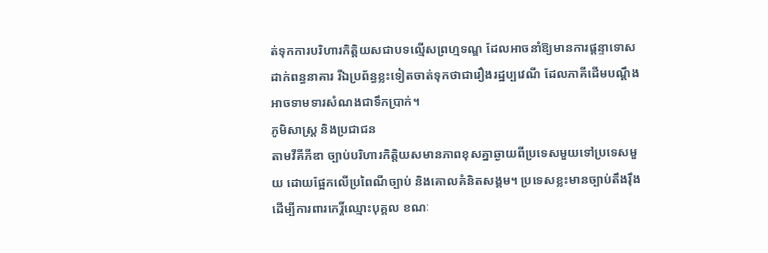ត់ទុកការបរិហារកិត្តិយសជាបទល្មើសព្រហ្មទណ្ឌ ដែលអាចនាំឱ្យមានការផ្ដន្ទាទោសដាក់ពន្ធនាគារ រីឯប្រព័ន្ធខ្លះទៀតចាត់ទុកថាជារឿងរដ្ឋប្បវេណី ដែលភាគីដើមបណ្តឹងអាចទាមទារសំណងជាទឹកប្រាក់។
ភូមិសាស្ត្រ និងប្រជាជន
តាមវីគីភីឌា ច្បាប់បរិហារកិត្តិយសមានភាពខុសគ្នាឆ្ងាយពីប្រទេសមួយទៅប្រទេសមួយ ដោយផ្អែកលើប្រពៃណីច្បាប់ និងគោលគំនិតសង្គម។ ប្រទេសខ្លះមានច្បាប់តឹងរ៉ឹង ដើម្បីការពារកេរ្តិ៍ឈ្មោះបុគ្គល ខណៈ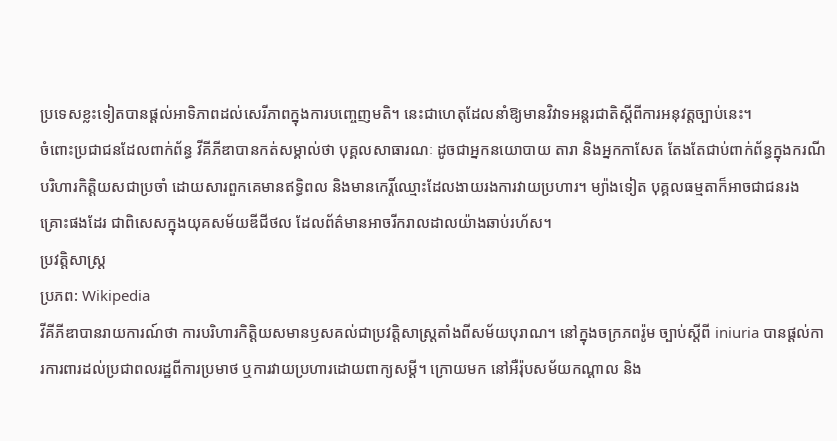ប្រទេសខ្លះទៀតបានផ្ដល់អាទិភាពដល់សេរីភាពក្នុងការបញ្ចេញមតិ។ នេះជាហេតុដែលនាំឱ្យមានវិវាទអន្តរជាតិស្ដីពីការអនុវត្តច្បាប់នេះ។
ចំពោះប្រជាជនដែលពាក់ព័ន្ធ វីគីភីឌាបានកត់សម្គាល់ថា បុគ្គលសាធារណៈ ដូចជាអ្នកនយោបាយ តារា និងអ្នកកាសែត តែងតែជាប់ពាក់ព័ន្ធក្នុងករណីបរិហារកិត្តិយសជាប្រចាំ ដោយសារពួកគេមានឥទ្ធិពល និងមានកេរ្តិ៍ឈ្មោះដែលងាយរងការវាយប្រហារ។ ម្យ៉ាងទៀត បុគ្គលធម្មតាក៏អាចជាជនរងគ្រោះផងដែរ ជាពិសេសក្នុងយុគសម័យឌីជីថល ដែលព័ត៌មានអាចរីករាលដាលយ៉ាងឆាប់រហ័ស។
ប្រវត្តិសាស្ត្រ
ប្រភព: Wikipedia
វីគីភីឌាបានរាយការណ៍ថា ការបរិហារកិត្តិយសមានឫសគល់ជាប្រវត្តិសាស្ត្រតាំងពីសម័យបុរាណ។ នៅក្នុងចក្រភពរ៉ូម ច្បាប់ស្ដីពី iniuria បានផ្ដល់ការការពារដល់ប្រជាពលរដ្ឋពីការប្រមាថ ឬការវាយប្រហារដោយពាក្យសម្ដី។ ក្រោយមក នៅអឺរ៉ុបសម័យកណ្ដាល និង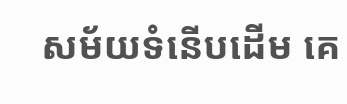សម័យទំនើបដើម គេ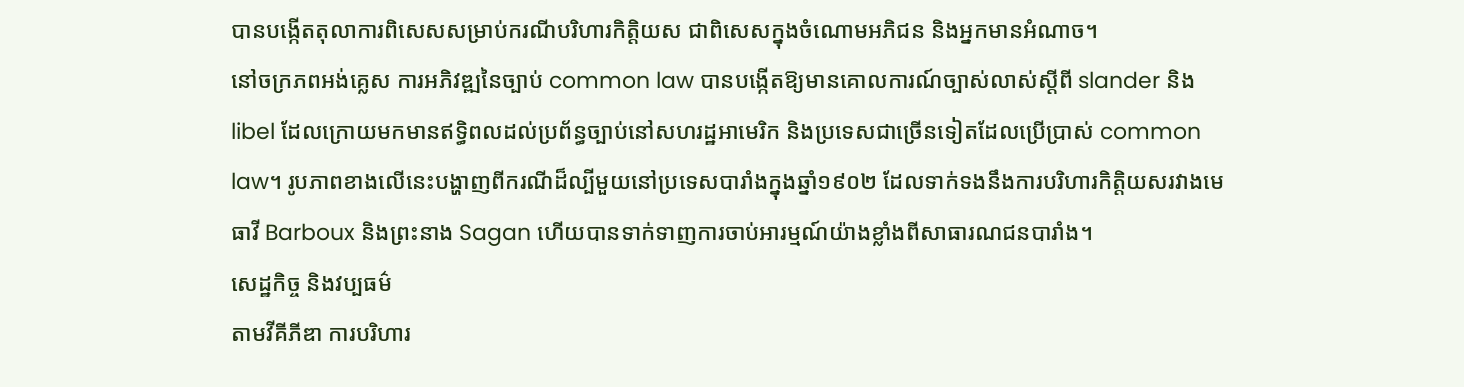បានបង្កើតតុលាការពិសេសសម្រាប់ករណីបរិហារកិត្តិយស ជាពិសេសក្នុងចំណោមអភិជន និងអ្នកមានអំណាច។
នៅចក្រភពអង់គ្លេស ការអភិវឌ្ឍនៃច្បាប់ common law បានបង្កើតឱ្យមានគោលការណ៍ច្បាស់លាស់ស្ដីពី slander និង libel ដែលក្រោយមកមានឥទ្ធិពលដល់ប្រព័ន្ធច្បាប់នៅសហរដ្ឋអាមេរិក និងប្រទេសជាច្រើនទៀតដែលប្រើប្រាស់ common law។ រូបភាពខាងលើនេះបង្ហាញពីករណីដ៏ល្បីមួយនៅប្រទេសបារាំងក្នុងឆ្នាំ១៩០២ ដែលទាក់ទងនឹងការបរិហារកិត្តិយសរវាងមេធាវី Barboux និងព្រះនាង Sagan ហើយបានទាក់ទាញការចាប់អារម្មណ៍យ៉ាងខ្លាំងពីសាធារណជនបារាំង។
សេដ្ឋកិច្ច និងវប្បធម៌
តាមវីគីភីឌា ការបរិហារ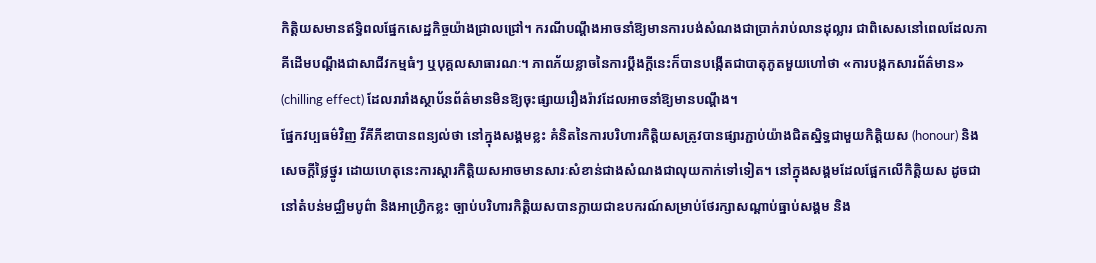កិត្តិយសមានឥទ្ធិពលផ្នែកសេដ្ឋកិច្ចយ៉ាងជ្រាលជ្រៅ។ ករណីបណ្តឹងអាចនាំឱ្យមានការបង់សំណងជាប្រាក់រាប់លានដុល្លារ ជាពិសេសនៅពេលដែលភាគីដើមបណ្តឹងជាសាជីវកម្មធំៗ ឬបុគ្គលសាធារណៈ។ ភាពភ័យខ្លាចនៃការប្ដឹងក្ដីនេះក៏បានបង្កើតជាបាតុភូតមួយហៅថា «ការបង្កកសារព័ត៌មាន» (chilling effect) ដែលរារាំងស្ថាប័នព័ត៌មានមិនឱ្យចុះផ្សាយរឿងរ៉ាវដែលអាចនាំឱ្យមានបណ្តឹង។
ផ្នែកវប្បធម៌វិញ វីគីភីឌាបានពន្យល់ថា នៅក្នុងសង្គមខ្លះ គំនិតនៃការបរិហារកិត្តិយសត្រូវបានផ្សារភ្ជាប់យ៉ាងជិតស្និទ្ធជាមួយកិត្តិយស (honour) និងសេចក្តីថ្លៃថ្នូរ ដោយហេតុនេះការស្ដារកិត្តិយសអាចមានសារៈសំខាន់ជាងសំណងជាលុយកាក់ទៅទៀត។ នៅក្នុងសង្គមដែលផ្អែកលើកិត្តិយស ដូចជានៅតំបន់មជ្ឈិមបូព៌ា និងអាហ្វ្រិកខ្លះ ច្បាប់បរិហារកិត្តិយសបានក្លាយជាឧបករណ៍សម្រាប់ថែរក្សាសណ្តាប់ធ្នាប់សង្គម និង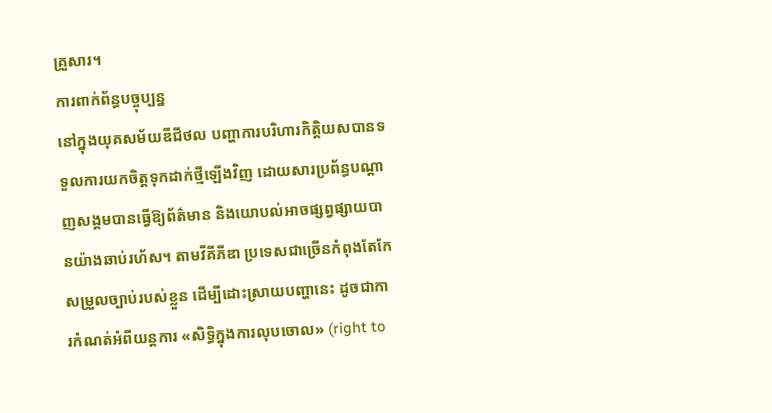គ្រួសារ។
ការពាក់ព័ន្ធបច្ចុប្បន្ន
នៅក្នុងយុគសម័យឌីជីថល បញ្ហាការបរិហារកិត្តិយសបានទទួលការយកចិត្តទុកដាក់ថ្មីឡើងវិញ ដោយសារប្រព័ន្ធបណ្ដាញសង្គមបានធ្វើឱ្យព័ត៌មាន និងយោបល់អាចផ្សព្វផ្សាយបានយ៉ាងឆាប់រហ័ស។ តាមវីគីភីឌា ប្រទេសជាច្រើនកំពុងតែកែសម្រួលច្បាប់របស់ខ្លួន ដើម្បីដោះស្រាយបញ្ហានេះ ដូចជាការកំណត់អំពីយន្តការ «សិទ្ធិក្នុងការលុបចោល» (right to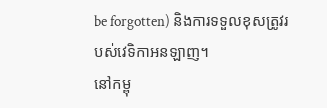be forgotten) និងការទទួលខុសត្រូវរបស់វេទិកាអនឡាញ។
នៅកម្ពុ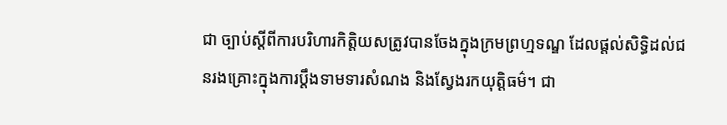ជា ច្បាប់ស្តីពីការបរិហារកិត្តិយសត្រូវបានចែងក្នុងក្រមព្រហ្មទណ្ឌ ដែលផ្តល់សិទ្ធិដល់ជនរងគ្រោះក្នុងការប្តឹងទាមទារសំណង និងស្វែងរកយុត្តិធម៌។ ជា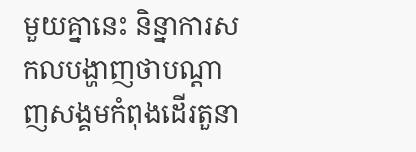មួយគ្នានេះ និន្នាការសកលបង្ហាញថាបណ្តាញសង្គមកំពុងដើរតួនា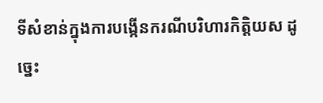ទីសំខាន់ក្នុងការបង្កើនករណីបរិហារកិត្តិយស ដូច្នេះ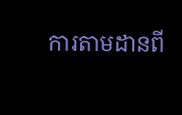ការតាមដានពី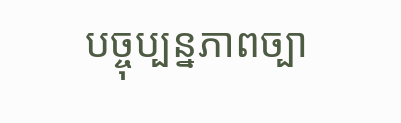បច្ចុប្បន្នភាពច្បា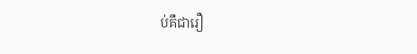ប់គឺជារឿ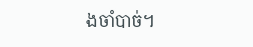ងចាំបាច់។